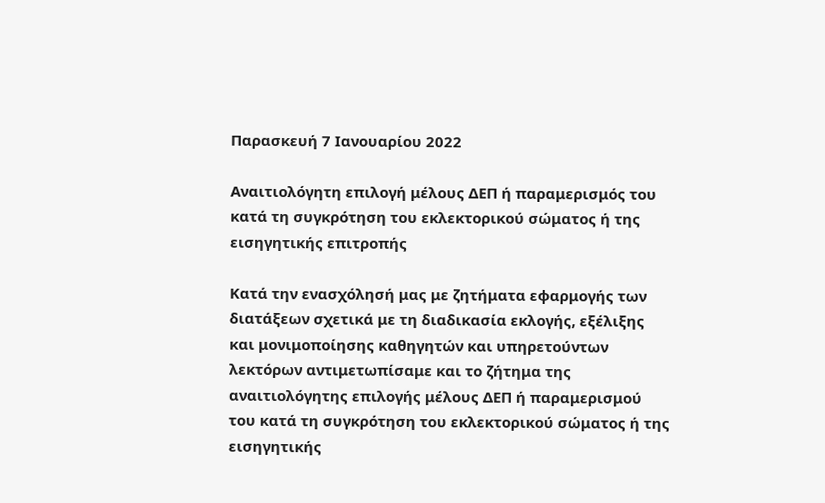Παρασκευή 7 Ιανουαρίου 2022

Αναιτιολόγητη επιλογή μέλους ΔΕΠ ή παραμερισμός του κατά τη συγκρότηση του εκλεκτορικού σώματος ή της εισηγητικής επιτροπής

Κατά την ενασχόλησή μας με ζητήματα εφαρμογής των διατάξεων σχετικά με τη διαδικασία εκλογής, εξέλιξης και μονιμοποίησης καθηγητών και υπηρετούντων λεκτόρων αντιμετωπίσαμε και το ζήτημα της αναιτιολόγητης επιλογής μέλους ΔΕΠ ή παραμερισμού του κατά τη συγκρότηση του εκλεκτορικού σώματος ή της εισηγητικής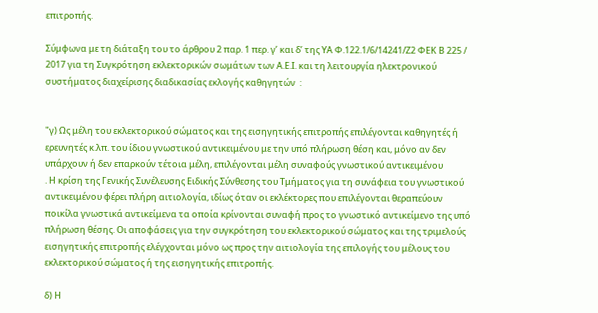επιτροπής.

Σύμφωνα με τη διάταξη του το άρθρου 2 παρ. 1 περ. γ’ και δ’ της ΥΑ Φ.122.1/6/14241/Ζ2 ΦΕΚ Β 225 / 2017 για τη Συγκρότηση εκλεκτορικών σωμάτων των Α.Ε.Ι. και τη λειτουργία ηλεκτρονικού συστήματος διαχείρισης διαδικασίας εκλογής καθηγητών  :


"γ) Ως μέλη του εκλεκτορικού σώματος και της εισηγητικής επιτροπής επιλέγονται καθηγητές ή ερευνητές κ.λπ. του ίδιου γνωστικού αντικειμένου με την υπό πλήρωση θέση και, μόνο αν δεν υπάρχουν ή δεν επαρκούν τέτοια μέλη, επιλέγονται μέλη συναφούς γνωστικού αντικειμένου
. Η κρίση της Γενικής Συνέλευσης Ειδικής Σύνθεσης του Τμήματος για τη συνάφεια του γνωστικού αντικειμένου φέρει πλήρη αιτιολογία, ιδίως όταν οι εκλέκτορες που επιλέγονται θεραπεύουν ποικίλα γνωστικά αντικείμενα τα οποία κρίνονται συναφή προς το γνωστικό αντικείμενο της υπό πλήρωση θέσης. Οι αποφάσεις για την συγκρότηση του εκλεκτορικού σώματος και της τριμελούς εισηγητικής επιτροπής ελέγχονται μόνο ως προς την αιτιολογία της επιλογής του μέλους του εκλεκτορικού σώματος ή της εισηγητικής επιτροπής.

δ) Η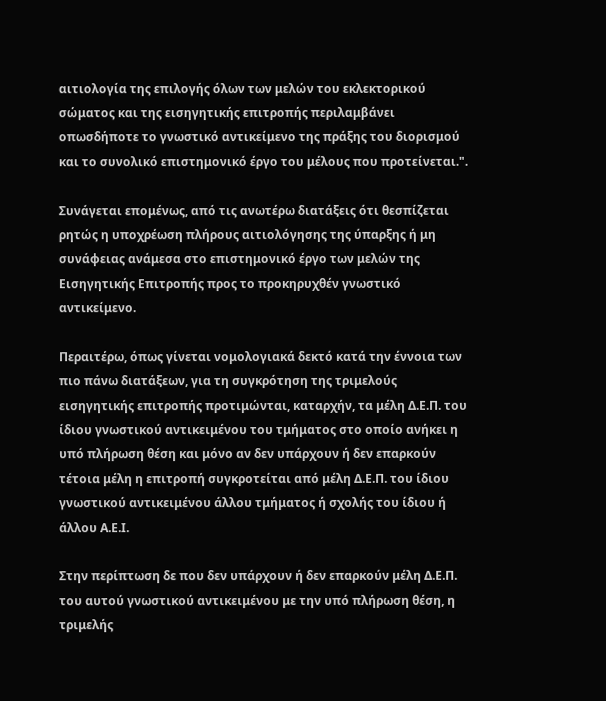αιτιολογία της επιλογής όλων των μελών του εκλεκτορικού σώματος και της εισηγητικής επιτροπής περιλαμβάνει οπωσδήποτε το γνωστικό αντικείμενο της πράξης του διορισμού και το συνολικό επιστημονικό έργο του μέλους που προτείνεται.".

Συνάγεται επομένως, από τις ανωτέρω διατάξεις ότι θεσπίζεται ρητώς η υποχρέωση πλήρους αιτιολόγησης της ύπαρξης ή μη συνάφειας ανάμεσα στο επιστημονικό έργο των μελών της Εισηγητικής Επιτροπής προς το προκηρυχθέν γνωστικό αντικείμενο.

Περαιτέρω, όπως γίνεται νομολογιακά δεκτό κατά την έννοια των πιο πάνω διατάξεων, για τη συγκρότηση της τριμελούς εισηγητικής επιτροπής προτιμώνται, καταρχήν, τα μέλη Δ.Ε.Π. του ίδιου γνωστικού αντικειμένου του τμήματος στο οποίο ανήκει η υπό πλήρωση θέση και μόνο αν δεν υπάρχουν ή δεν επαρκούν τέτοια μέλη η επιτροπή συγκροτείται από μέλη Δ.Ε.Π. του ίδιου γνωστικού αντικειμένου άλλου τμήματος ή σχολής του ίδιου ή άλλου Α.Ε.Ι.

Στην περίπτωση δε που δεν υπάρχουν ή δεν επαρκούν μέλη Δ.Ε.Π. του αυτού γνωστικού αντικειμένου με την υπό πλήρωση θέση, η τριμελής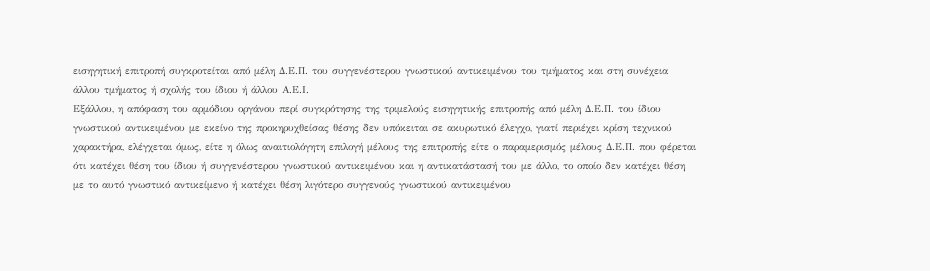εισηγητική επιτροπή συγκροτείται από μέλη Δ.Ε.Π. του συγγενέστερου γνωστικού αντικειμένου του τμήματος και στη συνέχεια άλλου τμήματος ή σχολής του ίδιου ή άλλου Α.Ε.Ι.
Εξάλλου, η απόφαση του αρμόδιου οργάνου περί συγκρότησης της τριμελούς εισηγητικής επιτροπής από μέλη Δ.Ε.Π. του ίδιου γνωστικού αντικειμένου με εκείνο της προκηρυχθείσας θέσης δεν υπόκειται σε ακυρωτικό έλεγχο, γιατί περιέχει κρίση τεχνικού χαρακτήρα, ελέγχεται όμως, είτε η όλως αναιτιολόγητη επιλογή μέλους της επιτροπής είτε ο παραμερισμός μέλους Δ.Ε.Π. που φέρεται ότι κατέχει θέση του ίδιου ή συγγενέστερου γνωστικού αντικειμένου και η αντικατάστασή του με άλλο, το οποίο δεν κατέχει θέση με το αυτό γνωστικό αντικείμενο ή κατέχει θέση λιγότερο συγγενούς γνωστικού αντικειμένου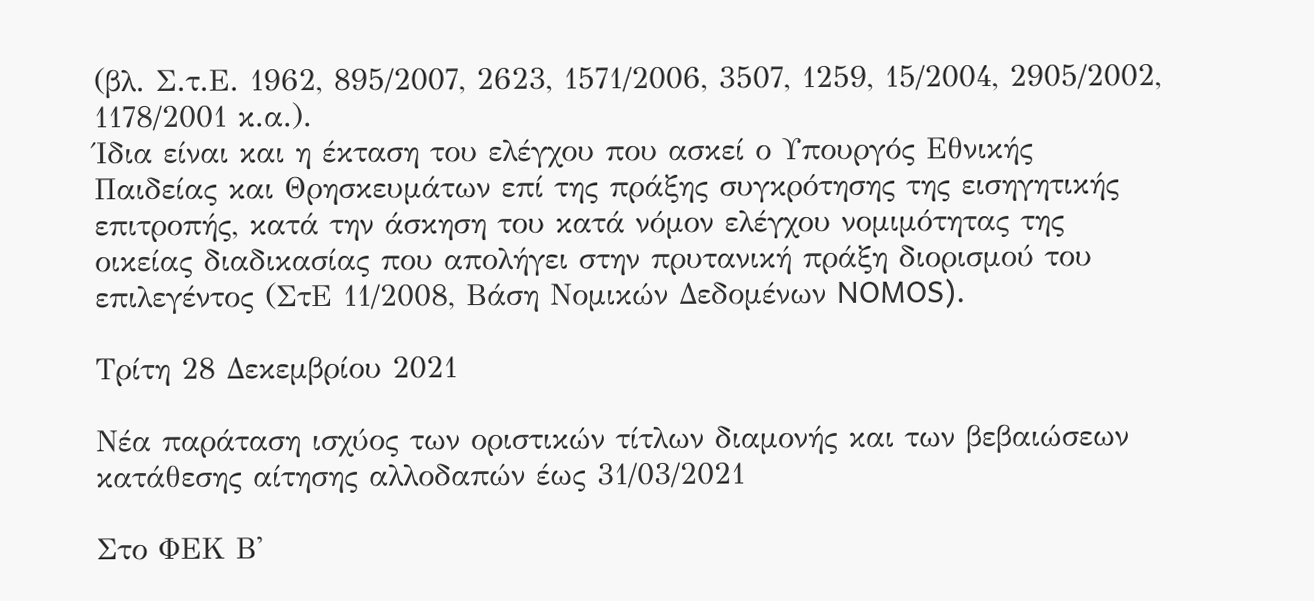(βλ. Σ.τ.Ε. 1962, 895/2007, 2623, 1571/2006, 3507, 1259, 15/2004, 2905/2002, 1178/2001 κ.α.).
Ίδια είναι και η έκταση του ελέγχου που ασκεί ο Υπουργός Εθνικής Παιδείας και Θρησκευμάτων επί της πράξης συγκρότησης της εισηγητικής επιτροπής, κατά την άσκηση του κατά νόμον ελέγχου νομιμότητας της οικείας διαδικασίας που απολήγει στην πρυτανική πράξη διορισμού του επιλεγέντος (ΣτΕ 11/2008, Βάση Νομικών Δεδομένων NOMOS).

Τρίτη 28 Δεκεμβρίου 2021

Νέα παράταση ισχύος των οριστικών τίτλων διαμονής και των βεβαιώσεων κατάθεσης αίτησης αλλοδαπών έως 31/03/2021

Στο ΦΕΚ Β'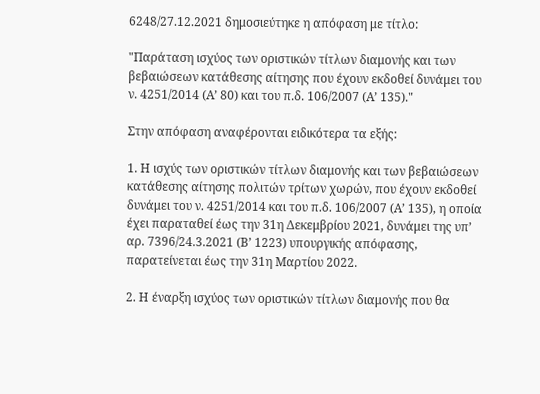6248/27.12.2021 δημοσιεύτηκε η απόφαση με τίτλο:

"Παράταση ισχύος των οριστικών τίτλων διαμονής και των βεβαιώσεων κατάθεσης αίτησης που έχουν εκδοθεί δυνάμει του ν. 4251/2014 (Α’ 80) και του π.δ. 106/2007 (Α’ 135)."

Στην απόφαση αναφέρονται ειδικότερα τα εξής:

1. Η ισχύς των οριστικών τίτλων διαμονής και των βεβαιώσεων κατάθεσης αίτησης πολιτών τρίτων χωρών, που έχουν εκδοθεί δυνάμει του ν. 4251/2014 και του π.δ. 106/2007 (Α’ 135), η οποία έχει παραταθεί έως την 31η Δεκεμβρίου 2021, δυνάμει της υπ’ αρ. 7396/24.3.2021 (Β’ 1223) υπουργικής απόφασης, παρατείνεται έως την 31η Μαρτίου 2022.

2. Η έναρξη ισχύος των οριστικών τίτλων διαμονής που θα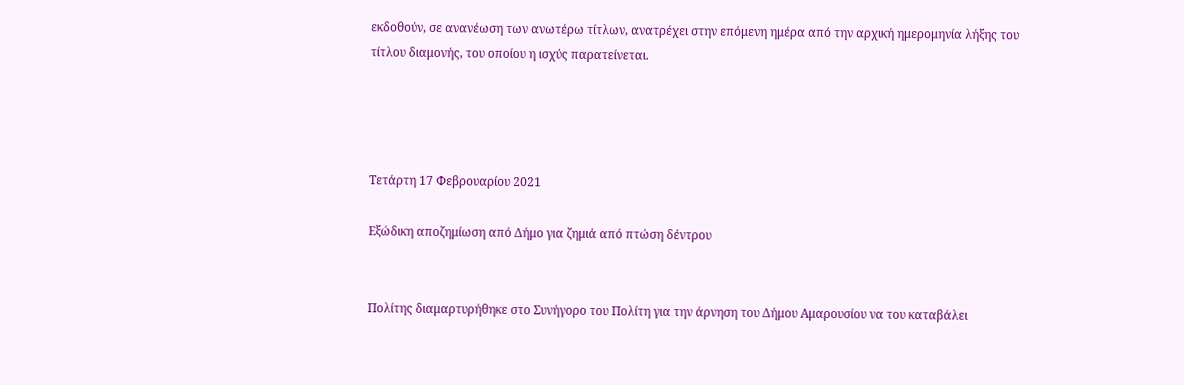εκδοθούν, σε ανανέωση των ανωτέρω τίτλων, ανατρέχει στην επόμενη ημέρα από την αρχική ημερομηνία λήξης του τίτλου διαμονής, του οποίου η ισχύς παρατείνεται.




Τετάρτη 17 Φεβρουαρίου 2021

Εξώδικη αποζημίωση από Δήμο για ζημιά από πτώση δέντρου


Πολίτης διαμαρτυρήθηκε στο Συνήγορο του Πολίτη για την άρνηση του Δήμου Αμαρουσίου να του καταβάλει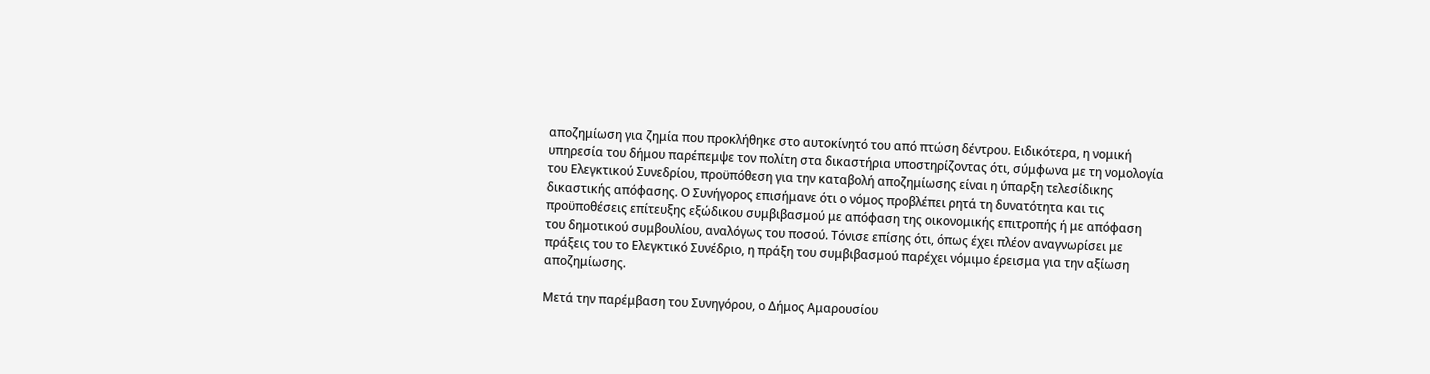αποζημίωση για ζημία που προκλήθηκε στο αυτοκίνητό του από πτώση δέντρου. Ειδικότερα, η νομική υπηρεσία του δήμου παρέπεμψε τον πολίτη στα δικαστήρια υποστηρίζοντας ότι, σύμφωνα με τη νομολογία του Ελεγκτικού Συνεδρίου, προϋπόθεση για την καταβολή αποζημίωσης είναι η ύπαρξη τελεσίδικης δικαστικής απόφασης. Ο Συνήγορος επισήμανε ότι ο νόμος προβλέπει ρητά τη δυνατότητα και τις προϋποθέσεις επίτευξης εξώδικου συμβιβασμού με απόφαση της οικονομικής επιτροπής ή με απόφαση του δημοτικού συμβουλίου, αναλόγως του ποσού. Τόνισε επίσης ότι, όπως έχει πλέον αναγνωρίσει με πράξεις του το Ελεγκτικό Συνέδριο, η πράξη του συμβιβασμού παρέχει νόμιμο έρεισμα για την αξίωση αποζημίωσης.

Μετά την παρέμβαση του Συνηγόρου, ο Δήμος Αμαρουσίου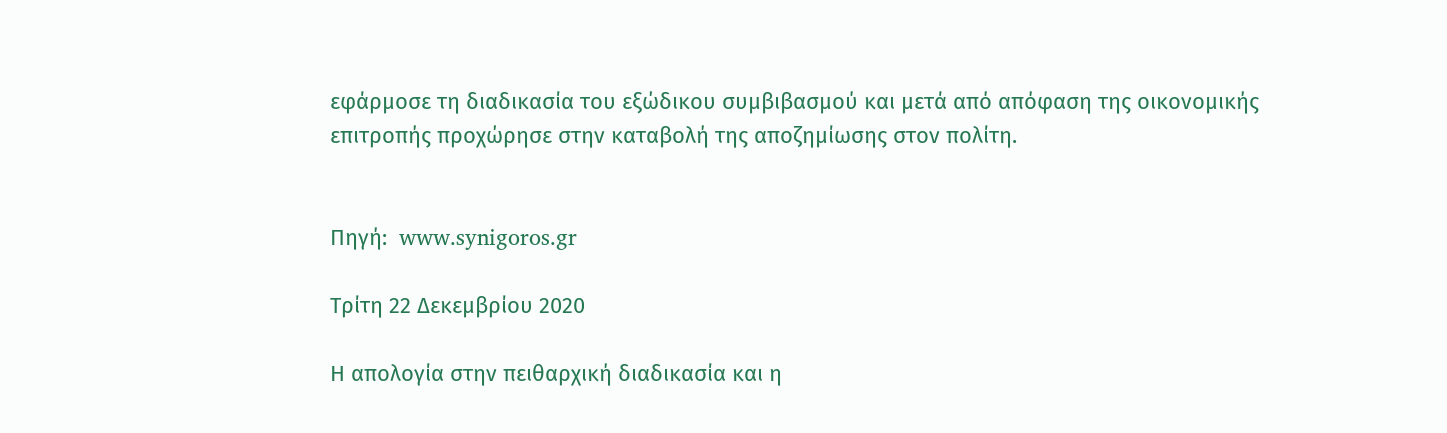εφάρμοσε τη διαδικασία του εξώδικου συμβιβασμού και μετά από απόφαση της οικονομικής επιτροπής προχώρησε στην καταβολή της αποζημίωσης στον πολίτη.


Πηγή:  www.synigoros.gr

Τρίτη 22 Δεκεμβρίου 2020

Η απολογία στην πειθαρχική διαδικασία και η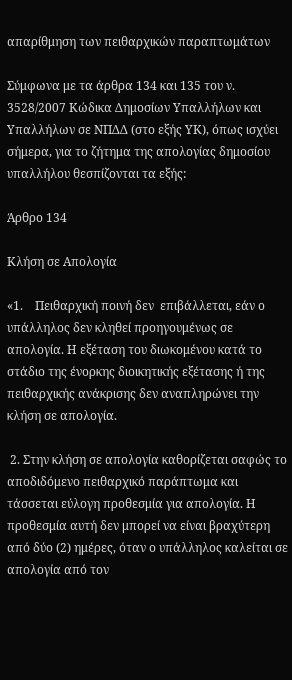απαρίθμηση των πειθαρχικών παραπτωμάτων

Σύμφωνα με τα άρθρα 134 και 135 του ν. 3528/2007 Κώδικα Δημοσίων Υπαλλήλων και Υπαλλήλων σε ΝΠΔΔ (στο εξής ΥΚ), όπως ισχύει σήμερα, για το ζήτημα της απολογίας δημοσίου υπαλλήλου θεσπίζονται τα εξής:

Άρθρο 134

Κλήση σε Απολογία

«1.    Πειθαρχική ποινή δεν  επιβάλλεται, εάν ο υπάλληλος δεν κληθεί προηγουμένως σε απολογία. Η εξέταση του διωκομένου κατά το στάδιο της ένορκης διοικητικής εξέτασης ή της πειθαρχικής ανάκρισης δεν αναπληρώνει την κλήση σε απολογία.

 2. Στην κλήση σε απολογία καθορίζεται σαφώς το αποδιδόμενο πειθαρχικό παράπτωμα και τάσσεται εύλογη προθεσμία για απολογία. Η προθεσμία αυτή δεν μπορεί να είναι βραχύτερη από δύο (2) ημέρες, όταν ο υπάλληλος καλείται σε απολογία από τον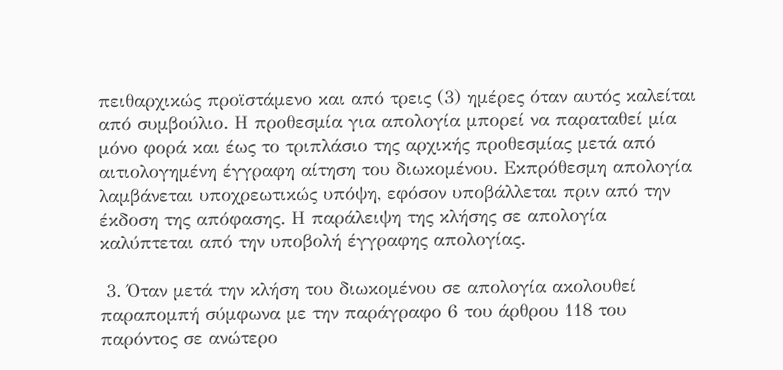πειθαρχικώς προϊστάμενο και από τρεις (3) ημέρες όταν αυτός καλείται από συμβούλιο. Η προθεσμία για απολογία μπορεί να παραταθεί μία μόνο φορά και έως το τριπλάσιο της αρχικής προθεσμίας μετά από αιτιολογημένη έγγραφη αίτηση του διωκομένου. Εκπρόθεσμη απολογία λαμβάνεται υποχρεωτικώς υπόψη, εφόσον υποβάλλεται πριν από την έκδοση της απόφασης. Η παράλειψη της κλήσης σε απολογία καλύπτεται από την υποβολή έγγραφης απολογίας.

 3. Όταν μετά την κλήση του διωκομένου σε απολογία ακολουθεί παραπομπή σύμφωνα με την παράγραφο 6 του άρθρου 118 του παρόντος σε ανώτερο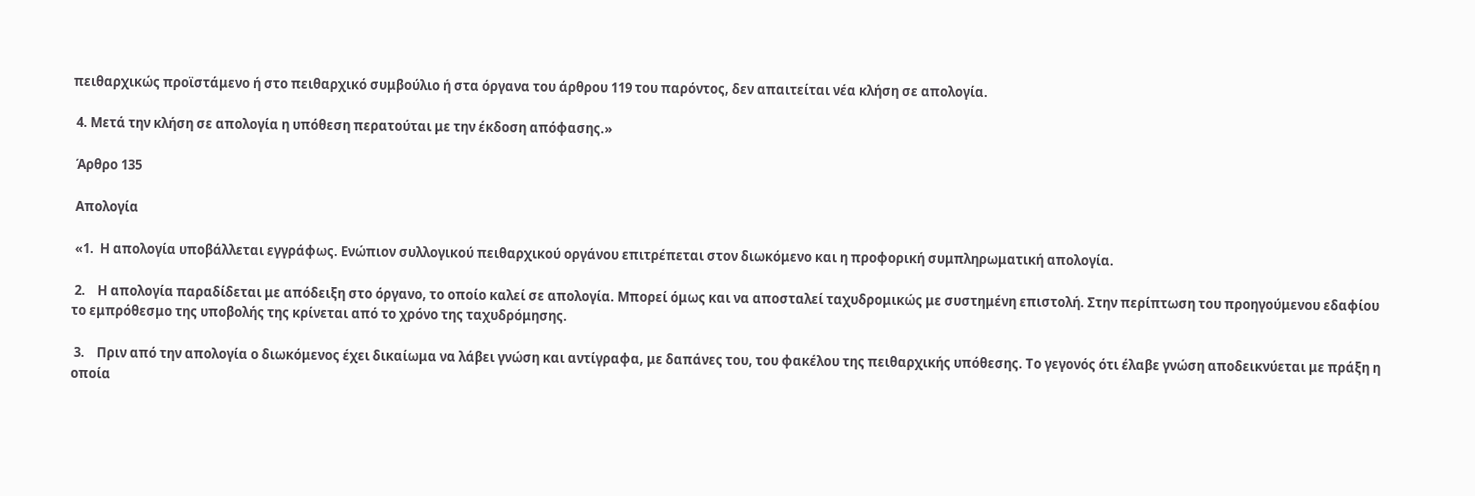πειθαρχικώς προϊστάμενο ή στο πειθαρχικό συμβούλιο ή στα όργανα του άρθρου 119 του παρόντος, δεν απαιτείται νέα κλήση σε απολογία.

 4. Μετά την κλήση σε απολογία η υπόθεση περατούται με την έκδοση απόφασης.»

 Άρθρο 135

 Απολογία

 «1.  Η απολογία υποβάλλεται εγγράφως. Ενώπιον συλλογικού πειθαρχικού οργάνου επιτρέπεται στον διωκόμενο και η προφορική συμπληρωματική απολογία.

 2.    Η απολογία παραδίδεται με απόδειξη στο όργανο, το οποίο καλεί σε απολογία. Μπορεί όμως και να αποσταλεί ταχυδρομικώς με συστημένη επιστολή. Στην περίπτωση του προηγούμενου εδαφίου το εμπρόθεσμο της υποβολής της κρίνεται από το χρόνο της ταχυδρόμησης.

 3.    Πριν από την απολογία ο διωκόμενος έχει δικαίωμα να λάβει γνώση και αντίγραφα, με δαπάνες του, του φακέλου της πειθαρχικής υπόθεσης. Το γεγονός ότι έλαβε γνώση αποδεικνύεται με πράξη η οποία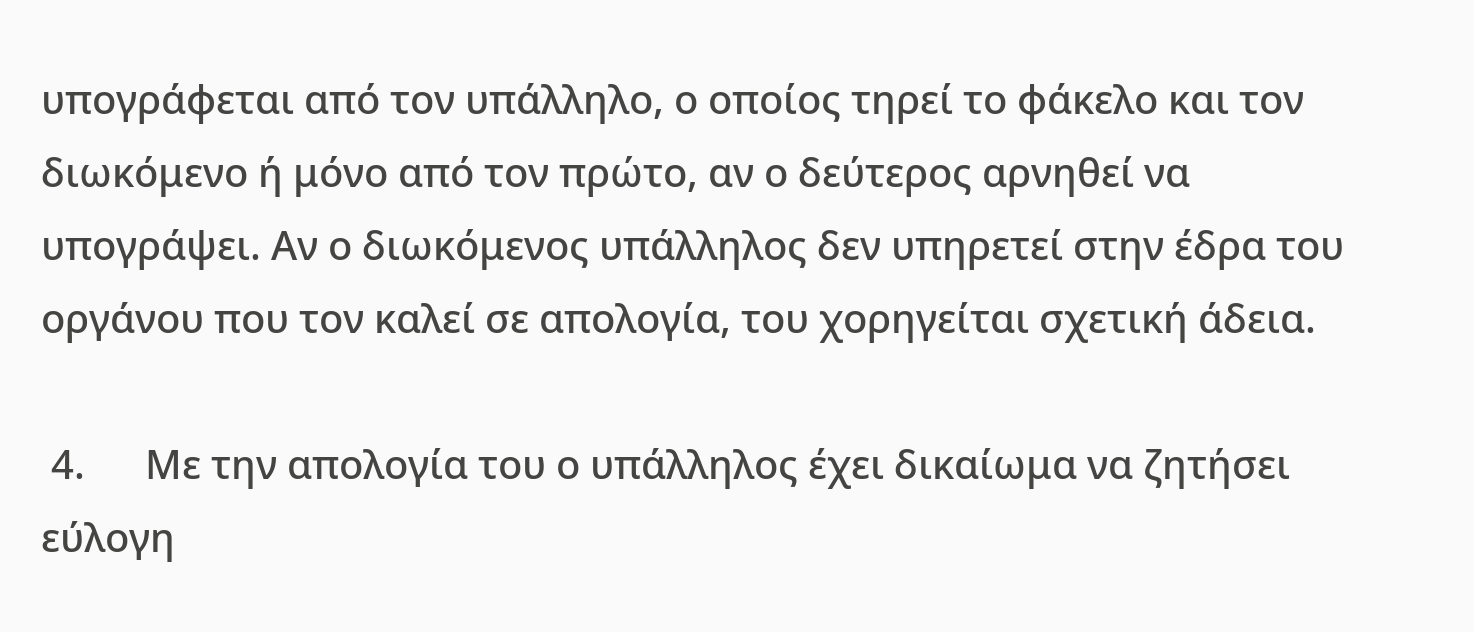υπογράφεται από τον υπάλληλο, ο οποίος τηρεί το φάκελο και τον διωκόμενο ή μόνο από τον πρώτο, αν ο δεύτερος αρνηθεί να υπογράψει. Αν ο διωκόμενος υπάλληλος δεν υπηρετεί στην έδρα του οργάνου που τον καλεί σε απολογία, του χορηγείται σχετική άδεια.

 4.      Με την απολογία του ο υπάλληλος έχει δικαίωμα να ζητήσει εύλογη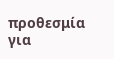προθεσμία για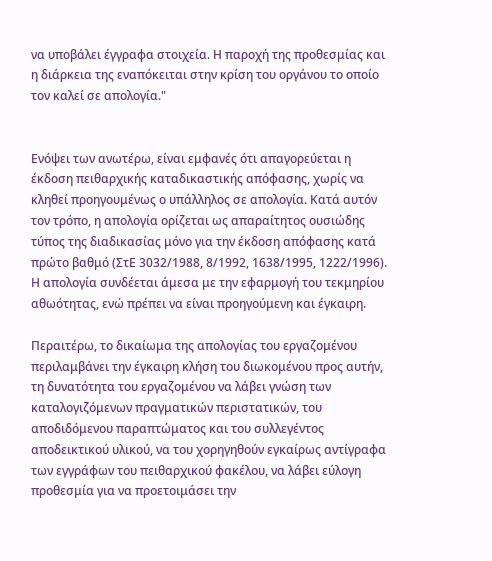να υποβάλει έγγραφα στοιχεία. Η παροχή της προθεσμίας και η διάρκεια της εναπόκειται στην κρίση του οργάνου το οποίο τον καλεί σε απολογία."


Ενόψει των ανωτέρω, είναι εμφανές ότι απαγορεύεται η έκδοση πειθαρχικής καταδικαστικής απόφασης, χωρίς να κληθεί προηγουμένως ο υπάλληλος σε απολογία. Κατά αυτόν τον τρόπο, η απολογία ορίζεται ως απαραίτητος ουσιώδης τύπος της διαδικασίας μόνο για την έκδοση απόφασης κατά πρώτο βαθμό (ΣτΕ 3032/1988, 8/1992, 1638/1995, 1222/1996). Η απολογία συνδέεται άμεσα με την εφαρμογή του τεκμηρίου αθωότητας, ενώ πρέπει να είναι προηγούμενη και έγκαιρη.

Περαιτέρω, το δικαίωμα της απολογίας του εργαζομένου περιλαμβάνει την έγκαιρη κλήση του διωκομένου προς αυτήν, τη δυνατότητα του εργαζομένου να λάβει γνώση των καταλογιζόμενων πραγματικών περιστατικών, του αποδιδόμενου παραπτώματος και του συλλεγέντος αποδεικτικού υλικού, να του χορηγηθούν εγκαίρως αντίγραφα των εγγράφων του πειθαρχικού φακέλου, να λάβει εύλογη προθεσμία για να προετοιμάσει την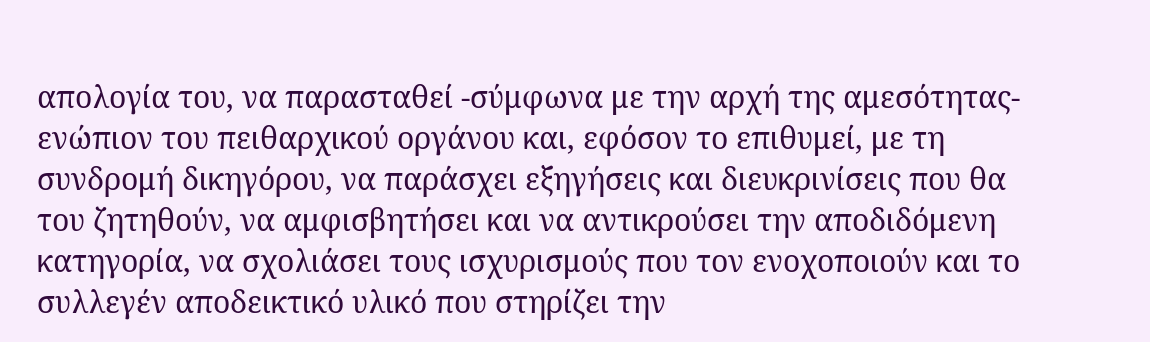απολογία του, να παρασταθεί -σύμφωνα με την αρχή της αμεσότητας- ενώπιον του πειθαρχικού οργάνου και, εφόσον το επιθυμεί, με τη συνδρομή δικηγόρου, να παράσχει εξηγήσεις και διευκρινίσεις που θα του ζητηθούν, να αμφισβητήσει και να αντικρούσει την αποδιδόμενη κατηγορία, να σχολιάσει τους ισχυρισμούς που τον ενοχοποιούν και το συλλεγέν αποδεικτικό υλικό που στηρίζει την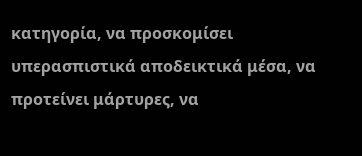κατηγορία, να προσκομίσει υπερασπιστικά αποδεικτικά μέσα, να προτείνει μάρτυρες, να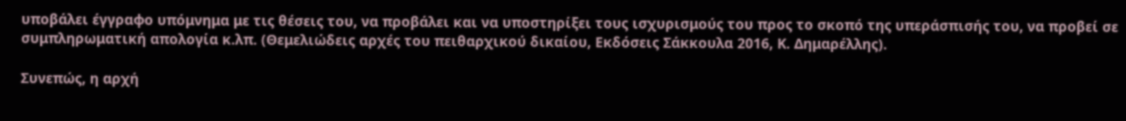υποβάλει έγγραφο υπόμνημα με τις θέσεις του, να προβάλει και να υποστηρίξει τους ισχυρισμούς του προς το σκοπό της υπεράσπισής του, να προβεί σε συμπληρωματική απολογία κ.λπ. (Θεμελιώδεις αρχές του πειθαρχικού δικαίου, Εκδόσεις Σάκκουλα 2016, Κ. Δημαρέλλης).

Συνεπώς, η αρχή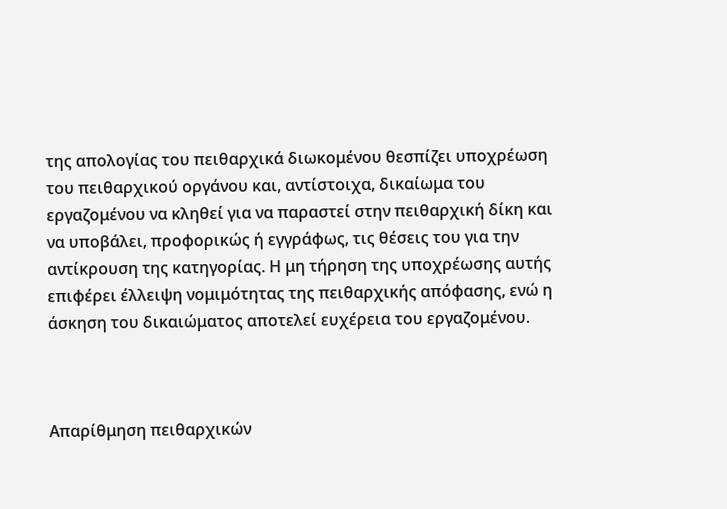της απολογίας του πειθαρχικά διωκομένου θεσπίζει υποχρέωση του πειθαρχικού οργάνου και, αντίστοιχα, δικαίωμα του εργαζομένου να κληθεί για να παραστεί στην πειθαρχική δίκη και να υποβάλει, προφορικώς ή εγγράφως, τις θέσεις του για την αντίκρουση της κατηγορίας. Η μη τήρηση της υποχρέωσης αυτής επιφέρει έλλειψη νομιμότητας της πειθαρχικής απόφασης, ενώ η άσκηση του δικαιώματος αποτελεί ευχέρεια του εργαζομένου.



Απαρίθμηση πειθαρχικών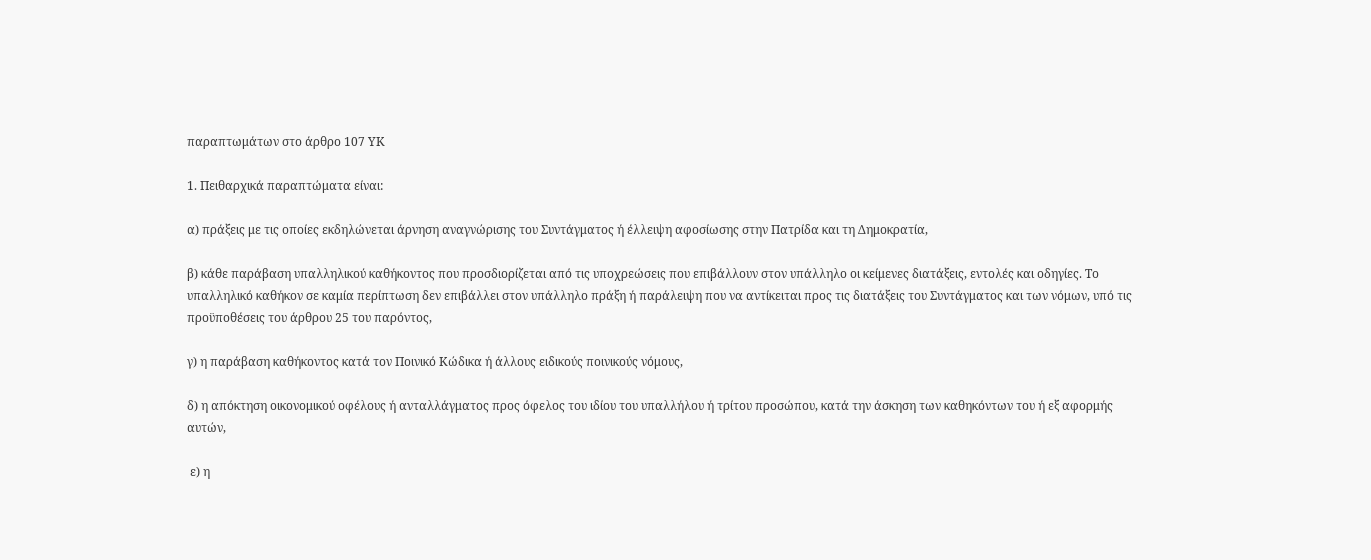παραπτωμάτων στο άρθρο 107 ΥΚ

1. Πειθαρχικά παραπτώματα είναι:

α) πράξεις με τις οποίες εκδηλώνεται άρνηση αναγνώρισης του Συντάγματος ή έλλειψη αφοσίωσης στην Πατρίδα και τη Δημοκρατία,

β) κάθε παράβαση υπαλληλικού καθήκοντος που προσδιορίζεται από τις υποχρεώσεις που επιβάλλουν στον υπάλληλο οι κείμενες διατάξεις, εντολές και οδηγίες. Το υπαλληλικό καθήκον σε καμία περίπτωση δεν επιβάλλει στον υπάλληλο πράξη ή παράλειψη που να αντίκειται προς τις διατάξεις του Συντάγματος και των νόμων, υπό τις προϋποθέσεις του άρθρου 25 του παρόντος,

γ) η παράβαση καθήκοντος κατά τον Ποινικό Κώδικα ή άλλους ειδικούς ποινικούς νόμους,

δ) η απόκτηση οικονομικού οφέλους ή ανταλλάγματος προς όφελος του ιδίου του υπαλλήλου ή τρίτου προσώπου, κατά την άσκηση των καθηκόντων του ή εξ αφορμής αυτών,

 ε) η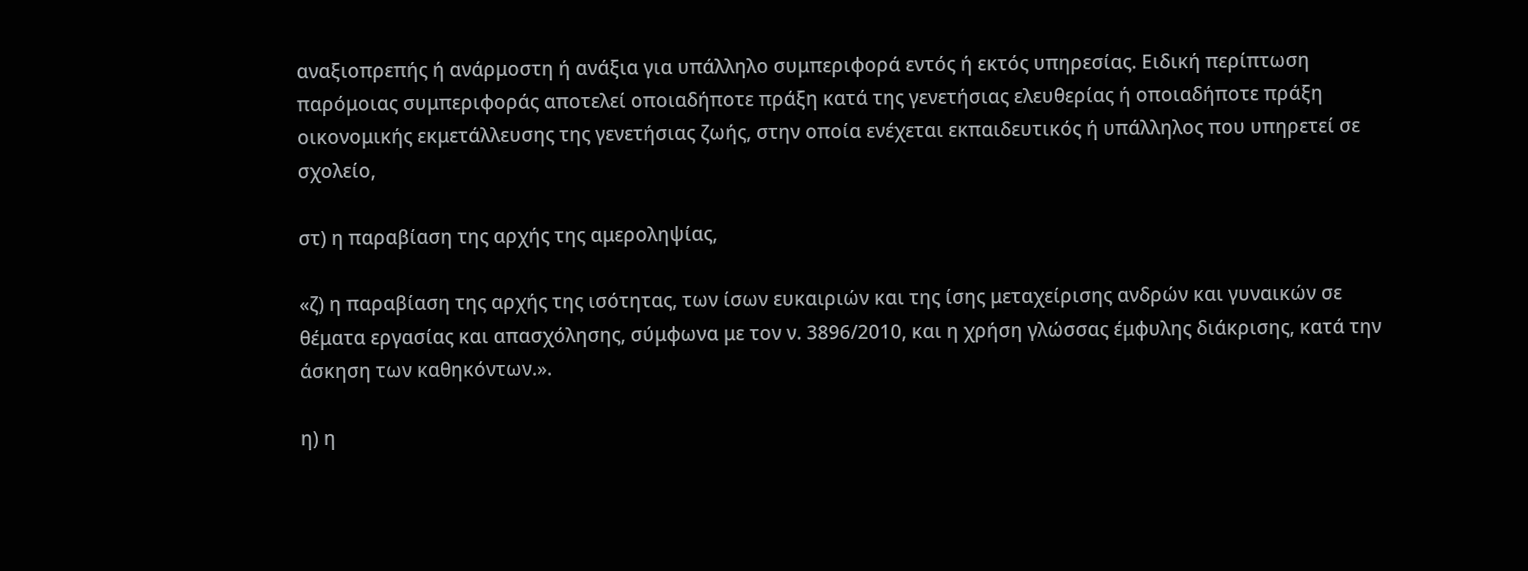αναξιοπρεπής ή ανάρμοστη ή ανάξια για υπάλληλο συμπεριφορά εντός ή εκτός υπηρεσίας. Ειδική περίπτωση παρόμοιας συμπεριφοράς αποτελεί οποιαδήποτε πράξη κατά της γενετήσιας ελευθερίας ή οποιαδήποτε πράξη οικονομικής εκμετάλλευσης της γενετήσιας ζωής, στην οποία ενέχεται εκπαιδευτικός ή υπάλληλος που υπηρετεί σε σχολείο,

στ) η παραβίαση της αρχής της αμεροληψίας,

«ζ) η παραβίαση της αρχής της ισότητας, των ίσων ευκαιριών και της ίσης μεταχείρισης ανδρών και γυναικών σε θέματα εργασίας και απασχόλησης, σύμφωνα με τον ν. 3896/2010, και η χρήση γλώσσας έμφυλης διάκρισης, κατά την άσκηση των καθηκόντων.».

η) η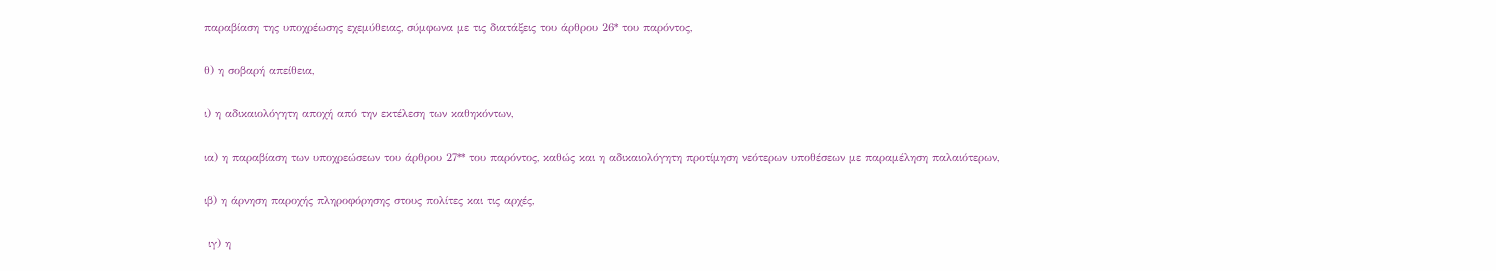παραβίαση της υποχρέωσης εχεμύθειας, σύμφωνα με τις διατάξεις του άρθρου 26* του παρόντος,

θ) η σοβαρή απείθεια,

ι) η αδικαιολόγητη αποχή από την εκτέλεση των καθηκόντων,

ια) η παραβίαση των υποχρεώσεων του άρθρου 27** του παρόντος, καθώς και η αδικαιολόγητη προτίμηση νεότερων υποθέσεων με παραμέληση παλαιότερων,

ιβ) η άρνηση παροχής πληροφόρησης στους πολίτες και τις αρχές,

 ιγ) η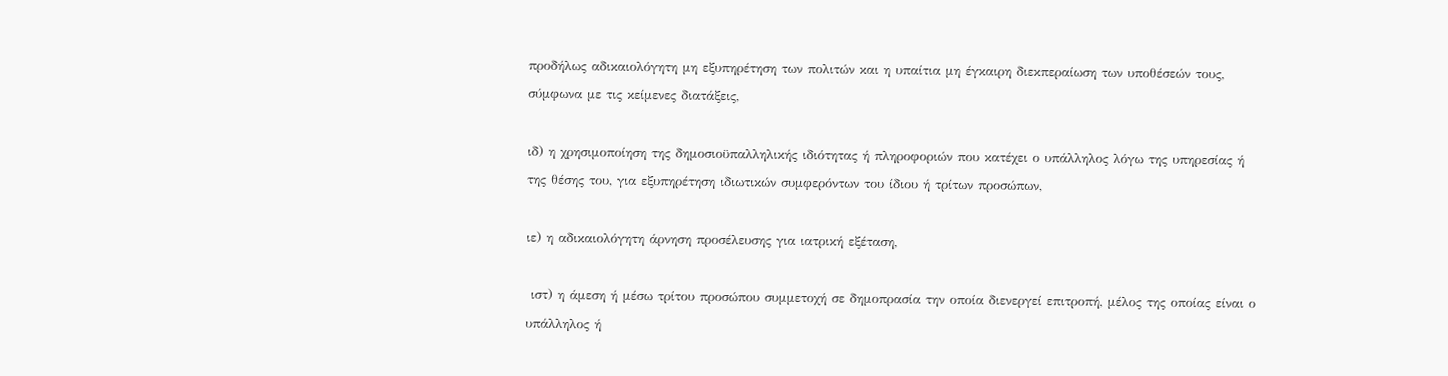προδήλως αδικαιολόγητη μη εξυπηρέτηση των πολιτών και η υπαίτια μη έγκαιρη διεκπεραίωση των υποθέσεών τους, σύμφωνα με τις κείμενες διατάξεις,

ιδ) η χρησιμοποίηση της δημοσιοϋπαλληλικής ιδιότητας ή πληροφοριών που κατέχει ο υπάλληλος λόγω της υπηρεσίας ή της θέσης του, για εξυπηρέτηση ιδιωτικών συμφερόντων του ίδιου ή τρίτων προσώπων,

ιε) η αδικαιολόγητη άρνηση προσέλευσης για ιατρική εξέταση,

 ιστ) η άμεση ή μέσω τρίτου προσώπου συμμετοχή σε δημοπρασία την οποία διενεργεί επιτροπή, μέλος της οποίας είναι ο υπάλληλος ή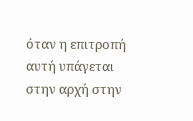όταν η επιτροπή αυτή υπάγεται στην αρχή στην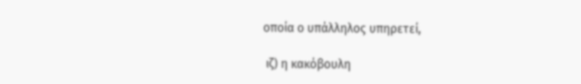οποία ο υπάλληλος υπηρετεί,

 ιζ) η κακόβουλη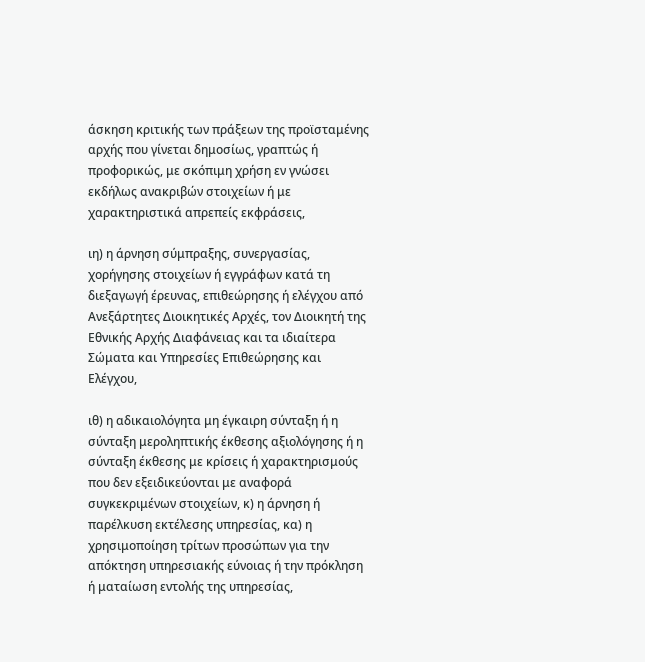άσκηση κριτικής των πράξεων της προϊσταμένης αρχής που γίνεται δημοσίως, γραπτώς ή προφορικώς, με σκόπιμη χρήση εν γνώσει εκδήλως ανακριβών στοιχείων ή με χαρακτηριστικά απρεπείς εκφράσεις,

ιη) η άρνηση σύμπραξης, συνεργασίας, χορήγησης στοιχείων ή εγγράφων κατά τη διεξαγωγή έρευνας, επιθεώρησης ή ελέγχου από Ανεξάρτητες Διοικητικές Αρχές, τον Διοικητή της Εθνικής Αρχής Διαφάνειας και τα ιδιαίτερα Σώματα και Υπηρεσίες Επιθεώρησης και Ελέγχου,

ιθ) η αδικαιολόγητα μη έγκαιρη σύνταξη ή η σύνταξη μεροληπτικής έκθεσης αξιολόγησης ή η σύνταξη έκθεσης με κρίσεις ή χαρακτηρισμούς που δεν εξειδικεύονται με αναφορά συγκεκριμένων στοιχείων, κ) η άρνηση ή παρέλκυση εκτέλεσης υπηρεσίας, κα) η χρησιμοποίηση τρίτων προσώπων για την απόκτηση υπηρεσιακής εύνοιας ή την πρόκληση ή ματαίωση εντολής της υπηρεσίας,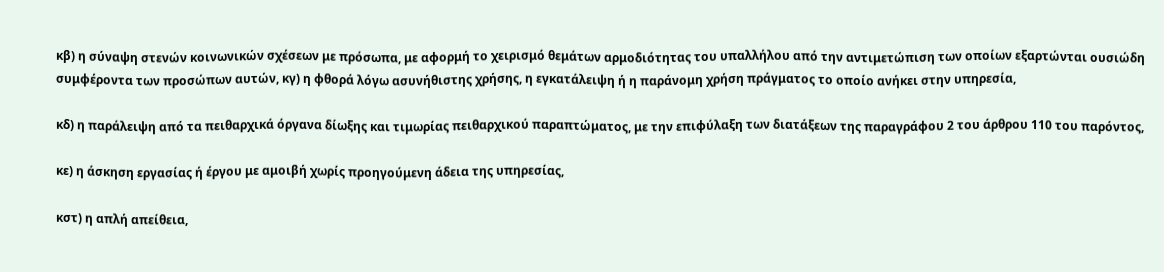κβ) η σύναψη στενών κοινωνικών σχέσεων με πρόσωπα, με αφορμή το χειρισμό θεμάτων αρμοδιότητας του υπαλλήλου από την αντιμετώπιση των οποίων εξαρτώνται ουσιώδη συμφέροντα των προσώπων αυτών, κγ) η φθορά λόγω ασυνήθιστης χρήσης, η εγκατάλειψη ή η παράνομη χρήση πράγματος το οποίο ανήκει στην υπηρεσία,

κδ) η παράλειψη από τα πειθαρχικά όργανα δίωξης και τιμωρίας πειθαρχικού παραπτώματος, με την επιφύλαξη των διατάξεων της παραγράφου 2 του άρθρου 110 του παρόντος,

κε) η άσκηση εργασίας ή έργου με αμοιβή χωρίς προηγούμενη άδεια της υπηρεσίας,

κστ) η απλή απείθεια,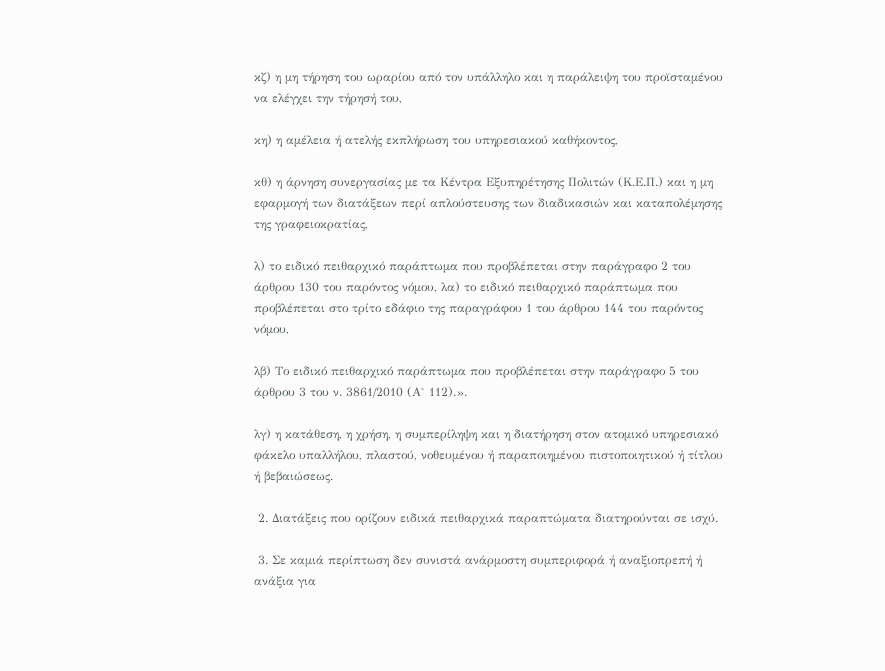κζ) η μη τήρηση του ωραρίου από τον υπάλληλο και η παράλειψη του προϊσταμένου να ελέγχει την τήρησή του,

κη) η αμέλεια ή ατελής εκπλήρωση του υπηρεσιακού καθήκοντος,

κθ) η άρνηση συνεργασίας με τα Κέντρα Εξυπηρέτησης Πολιτών (Κ.Ε.Π.) και η μη εφαρμογή των διατάξεων περί απλούστευσης των διαδικασιών και καταπολέμησης της γραφειοκρατίας,

λ) το ειδικό πειθαρχικό παράπτωμα που προβλέπεται στην παράγραφο 2 του άρθρου 130 του παρόντος νόμου, λα) το ειδικό πειθαρχικό παράπτωμα που προβλέπεται στο τρίτο εδάφιο της παραγράφου 1 του άρθρου 144 του παρόντος νόμου,

λβ) Το ειδικό πειθαρχικό παράπτωμα που προβλέπεται στην παράγραφο 5 του άρθρου 3 του ν. 3861/2010 (Α` 112).».

λγ) η κατάθεση, η χρήση, η συμπερίληψη και η διατήρηση στον ατομικό υπηρεσιακό φάκελο υπαλλήλου, πλαστού, νοθευμένου ή παραποιημένου πιστοποιητικού ή τίτλου ή βεβαιώσεως.

 2. Διατάξεις που ορίζουν ειδικά πειθαρχικά παραπτώματα διατηρούνται σε ισχύ.

 3. Σε καμιά περίπτωση δεν συνιστά ανάρμοστη συμπεριφορά ή αναξιοπρεπή ή ανάξια για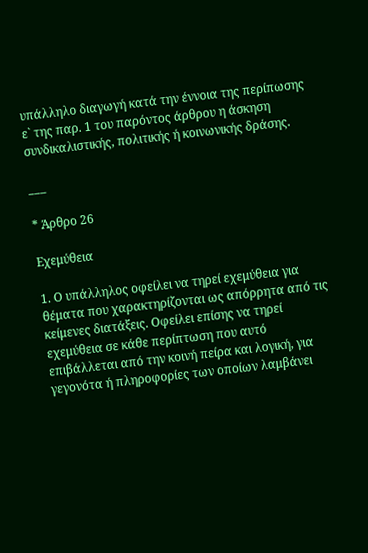υπάλληλο διαγωγή κατά την έννοια της περίπωσης ε` της παρ. 1 του παρόντος άρθρου η άσκηση συνδικαλιστικής, πολιτικής ή κοινωνικής δράσης.

___

* Άρθρο 26

Εχεμύθεια

1. Ο υπάλληλος οφείλει να τηρεί εχεμύθεια για θέματα που χαρακτηρίζονται ως απόρρητα από τις κείμενες διατάξεις. Οφείλει επίσης να τηρεί εχεμύθεια σε κάθε περίπτωση που αυτό επιβάλλεται από την κοινή πείρα και λογική, για γεγονότα ή πληροφορίες των οποίων λαμβάνει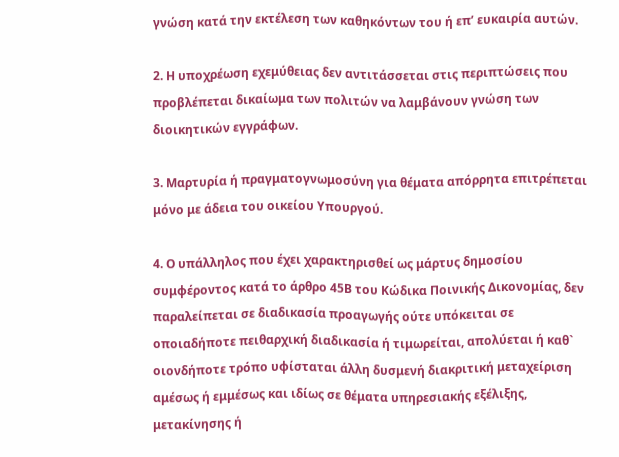γνώση κατά την εκτέλεση των καθηκόντων του ή επ’ ευκαιρία αυτών.

2. Η υποχρέωση εχεμύθειας δεν αντιτάσσεται στις περιπτώσεις που προβλέπεται δικαίωμα των πολιτών να λαμβάνουν γνώση των διοικητικών εγγράφων.

3. Μαρτυρία ή πραγματογνωμοσύνη για θέματα απόρρητα επιτρέπεται μόνο με άδεια του οικείου Υπουργού.

4. Ο υπάλληλος που έχει χαρακτηρισθεί ως μάρτυς δημοσίου συμφέροντος κατά το άρθρο 45Β του Κώδικα Ποινικής Δικονομίας, δεν παραλείπεται σε διαδικασία προαγωγής ούτε υπόκειται σε οποιαδήποτε πειθαρχική διαδικασία ή τιμωρείται, απολύεται ή καθ` οιονδήποτε τρόπο υφίσταται άλλη δυσμενή διακριτική μεταχείριση αμέσως ή εμμέσως και ιδίως σε θέματα υπηρεσιακής εξέλιξης, μετακίνησης ή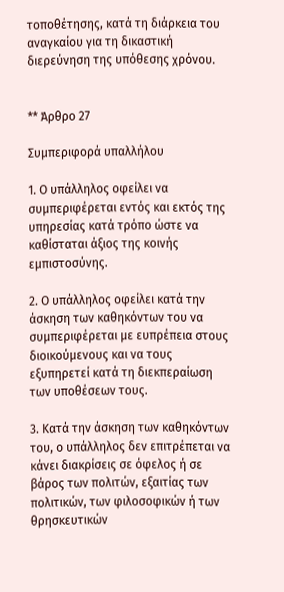τοποθέτησης, κατά τη διάρκεια του αναγκαίου για τη δικαστική διερεύνηση της υπόθεσης χρόνου.


** Άρθρο 27

Συμπεριφορά υπαλλήλου

1. Ο υπάλληλος οφείλει να συμπεριφέρεται εντός και εκτός της υπηρεσίας κατά τρόπο ώστε να καθίσταται άξιος της κοινής εμπιστοσύνης.

2. Ο υπάλληλος οφείλει κατά την άσκηση των καθηκόντων του να συμπεριφέρεται με ευπρέπεια στους διοικούμενους και να τους εξυπηρετεί κατά τη διεκπεραίωση των υποθέσεων τους.

3. Κατά την άσκηση των καθηκόντων του, ο υπάλληλος δεν επιτρέπεται να κάνει διακρίσεις σε όφελος ή σε βάρος των πολιτών, εξαιτίας των πολιτικών, των φιλοσοφικών ή των θρησκευτικών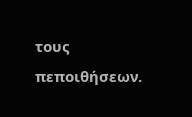τους πεποιθήσεων.